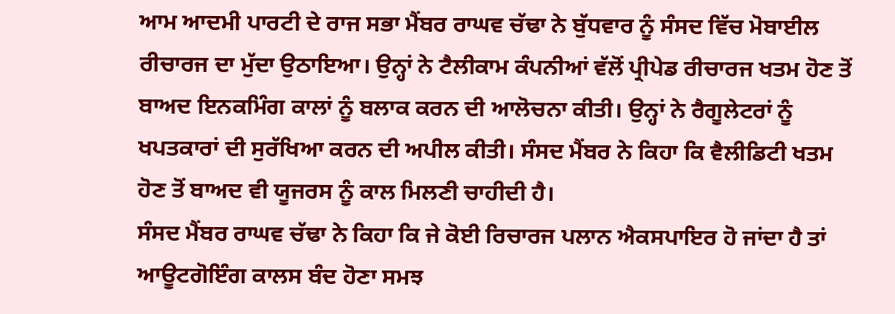ਆਮ ਆਦਮੀ ਪਾਰਟੀ ਦੇ ਰਾਜ ਸਭਾ ਮੈਂਬਰ ਰਾਘਵ ਚੱਢਾ ਨੇ ਬੁੱਧਵਾਰ ਨੂੰ ਸੰਸਦ ਵਿੱਚ ਮੋਬਾਈਲ ਰੀਚਾਰਜ ਦਾ ਮੁੱਦਾ ਉਠਾਇਆ। ਉਨ੍ਹਾਂ ਨੇ ਟੈਲੀਕਾਮ ਕੰਪਨੀਆਂ ਵੱਲੋਂ ਪ੍ਰੀਪੇਡ ਰੀਚਾਰਜ ਖਤਮ ਹੋਣ ਤੋਂ ਬਾਅਦ ਇਨਕਮਿੰਗ ਕਾਲਾਂ ਨੂੰ ਬਲਾਕ ਕਰਨ ਦੀ ਆਲੋਚਨਾ ਕੀਤੀ। ਉਨ੍ਹਾਂ ਨੇ ਰੈਗੂਲੇਟਰਾਂ ਨੂੰ ਖਪਤਕਾਰਾਂ ਦੀ ਸੁਰੱਖਿਆ ਕਰਨ ਦੀ ਅਪੀਲ ਕੀਤੀ। ਸੰਸਦ ਮੈਂਬਰ ਨੇ ਕਿਹਾ ਕਿ ਵੈਲੀਡਿਟੀ ਖਤਮ ਹੋਣ ਤੋਂ ਬਾਅਦ ਵੀ ਯੂਜਰਸ ਨੂੰ ਕਾਲ ਮਿਲਣੀ ਚਾਹੀਦੀ ਹੈ।
ਸੰਸਦ ਮੈਂਬਰ ਰਾਘਵ ਚੱਢਾ ਨੇ ਕਿਹਾ ਕਿ ਜੇ ਕੋਈ ਰਿਚਾਰਜ ਪਲਾਨ ਐਕਸਪਾਇਰ ਹੋ ਜਾਂਦਾ ਹੈ ਤਾਂ ਆਊਟਗੋਇੰਗ ਕਾਲਸ ਬੰਦ ਹੋਣਾ ਸਮਝ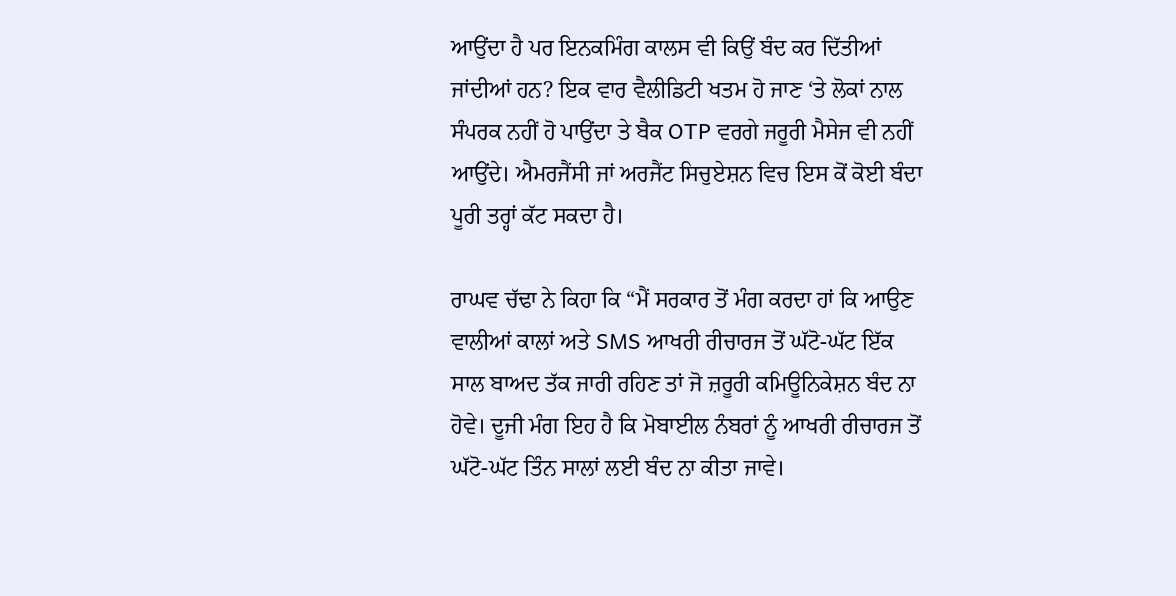ਆਉਂਦਾ ਹੈ ਪਰ ਇਨਕਮਿੰਗ ਕਾਲਸ ਵੀ ਕਿਉਂ ਬੰਦ ਕਰ ਦਿੱਤੀਆਂ ਜਾਂਦੀਆਂ ਹਨ? ਇਕ ਵਾਰ ਵੈਲੀਡਿਟੀ ਖਤਮ ਹੋ ਜਾਣ ‘ਤੇ ਲੋਕਾਂ ਨਾਲ ਸੰਪਰਕ ਨਹੀਂ ਹੋ ਪਾਉਂਦਾ ਤੇ ਬੈਕ OTP ਵਰਗੇ ਜਰੂਰੀ ਮੈਸੇਜ ਵੀ ਨਹੀਂ ਆਉਂਦੇ। ਐਮਰਜੈਂਸੀ ਜਾਂ ਅਰਜੈਂਟ ਸਿਚੁਏਸ਼ਨ ਵਿਚ ਇਸ ਕੋਂ ਕੋਈ ਬੰਦਾ ਪੂਰੀ ਤਰ੍ਹਾਂ ਕੱਟ ਸਕਦਾ ਹੈ।

ਰਾਘਵ ਚੱਢਾ ਨੇ ਕਿਹਾ ਕਿ “ਮੈਂ ਸਰਕਾਰ ਤੋਂ ਮੰਗ ਕਰਦਾ ਹਾਂ ਕਿ ਆਉਣ ਵਾਲੀਆਂ ਕਾਲਾਂ ਅਤੇ SMS ਆਖਰੀ ਰੀਚਾਰਜ ਤੋਂ ਘੱਟੋ-ਘੱਟ ਇੱਕ ਸਾਲ ਬਾਅਦ ਤੱਕ ਜਾਰੀ ਰਹਿਣ ਤਾਂ ਜੋ ਜ਼ਰੂਰੀ ਕਮਿਊਨਿਕੇਸ਼ਨ ਬੰਦ ਨਾ ਹੋਵੇ। ਦੂਜੀ ਮੰਗ ਇਹ ਹੈ ਕਿ ਮੋਬਾਈਲ ਨੰਬਰਾਂ ਨੂੰ ਆਖਰੀ ਰੀਚਾਰਜ ਤੋਂ ਘੱਟੋ-ਘੱਟ ਤਿੰਨ ਸਾਲਾਂ ਲਈ ਬੰਦ ਨਾ ਕੀਤਾ ਜਾਵੇ।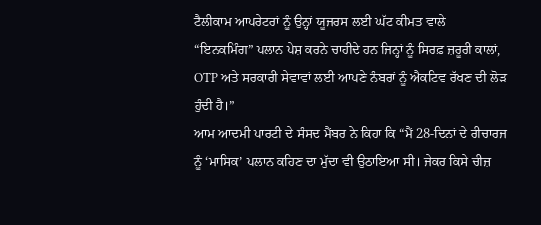ਟੈਲੀਕਾਮ ਆਪਰੇਟਰਾਂ ਨੂੰ ਉਨ੍ਹਾਂ ਯੂਜਰਸ ਲਈ ਘੱਟ ਕੀਮਤ ਵਾਲੇ “ਇਨਕਮਿੰਗ” ਪਲਾਨ ਪੇਸ਼ ਕਰਨੇ ਚਾਹੀਦੇ ਹਨ ਜਿਨ੍ਹਾਂ ਨੂੰ ਸਿਰਫ਼ ਜ਼ਰੂਰੀ ਕਾਲਾਂ, OTP ਅਤੇ ਸਰਕਾਰੀ ਸੇਵਾਵਾਂ ਲਈ ਆਪਣੇ ਨੰਬਰਾਂ ਨੂੰ ਐਕਟਿਵ ਰੱਖਣ ਦੀ ਲੋੜ ਹੁੰਦੀ ਹੈ।”
ਆਮ ਆਦਮੀ ਪਾਰਟੀ ਦੇ ਸੰਸਦ ਮੈਂਬਰ ਨੇ ਕਿਹਾ ਕਿ “ਮੈਂ 28-ਦਿਨਾਂ ਦੇ ਰੀਚਾਰਜ ਨੂੰ ‘ਮਾਸਿਕ’ ਪਲਾਨ ਕਹਿਣ ਦਾ ਮੁੱਦਾ ਵੀ ਉਠਾਇਆ ਸੀ। ਜੇਕਰ ਕਿਸੇ ਚੀਜ਼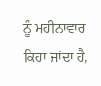ਨੂੰ ਮਹੀਨਾਵਾਰ ਕਿਹਾ ਜਾਂਦਾ ਹੈ,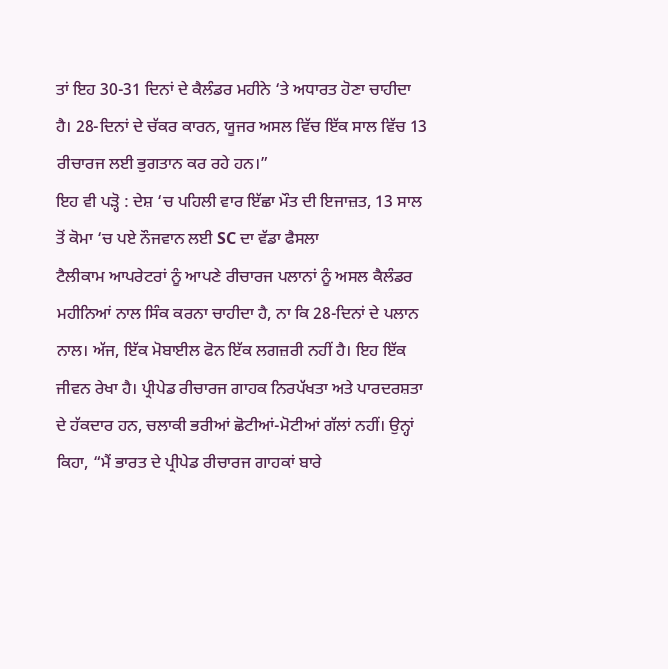ਤਾਂ ਇਹ 30-31 ਦਿਨਾਂ ਦੇ ਕੈਲੰਡਰ ਮਹੀਨੇ ‘ਤੇ ਅਧਾਰਤ ਹੋਣਾ ਚਾਹੀਦਾ ਹੈ। 28-ਦਿਨਾਂ ਦੇ ਚੱਕਰ ਕਾਰਨ, ਯੂਜਰ ਅਸਲ ਵਿੱਚ ਇੱਕ ਸਾਲ ਵਿੱਚ 13 ਰੀਚਾਰਜ ਲਈ ਭੁਗਤਾਨ ਕਰ ਰਹੇ ਹਨ।”
ਇਹ ਵੀ ਪੜ੍ਹੋ : ਦੇਸ਼ ‘ਚ ਪਹਿਲੀ ਵਾਰ ਇੱਛਾ ਮੌਤ ਦੀ ਇਜਾਜ਼ਤ, 13 ਸਾਲ ਤੋਂ ਕੋਮਾ ‘ਚ ਪਏ ਨੌਜਵਾਨ ਲਈ SC ਦਾ ਵੱਡਾ ਫੈਸਲਾ
ਟੈਲੀਕਾਮ ਆਪਰੇਟਰਾਂ ਨੂੰ ਆਪਣੇ ਰੀਚਾਰਜ ਪਲਾਨਾਂ ਨੂੰ ਅਸਲ ਕੈਲੰਡਰ ਮਹੀਨਿਆਂ ਨਾਲ ਸਿੰਕ ਕਰਨਾ ਚਾਹੀਦਾ ਹੈ, ਨਾ ਕਿ 28-ਦਿਨਾਂ ਦੇ ਪਲਾਨ ਨਾਲ। ਅੱਜ, ਇੱਕ ਮੋਬਾਈਲ ਫੋਨ ਇੱਕ ਲਗਜ਼ਰੀ ਨਹੀਂ ਹੈ। ਇਹ ਇੱਕ ਜੀਵਨ ਰੇਖਾ ਹੈ। ਪ੍ਰੀਪੇਡ ਰੀਚਾਰਜ ਗਾਹਕ ਨਿਰਪੱਖਤਾ ਅਤੇ ਪਾਰਦਰਸ਼ਤਾ ਦੇ ਹੱਕਦਾਰ ਹਨ, ਚਲਾਕੀ ਭਰੀਆਂ ਛੋਟੀਆਂ-ਮੋਟੀਆਂ ਗੱਲਾਂ ਨਹੀਂ। ਉਨ੍ਹਾਂ ਕਿਹਾ, “ਮੈਂ ਭਾਰਤ ਦੇ ਪ੍ਰੀਪੇਡ ਰੀਚਾਰਜ ਗਾਹਕਾਂ ਬਾਰੇ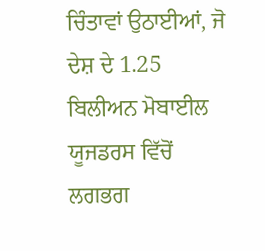ਚਿੰਤਾਵਾਂ ਉਠਾਈਆਂ, ਜੋ ਦੇਸ਼ ਦੇ 1.25 ਬਿਲੀਅਨ ਮੋਬਾਈਲ ਯੂਜਡਰਸ ਵਿੱਚੋਂ ਲਗਭਗ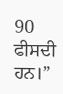90 ਫੀਸਦੀ ਹਨ।”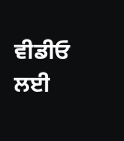ਵੀਡੀਓ ਲਈ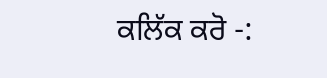ਕਲਿੱਕ ਕਰੋ -: